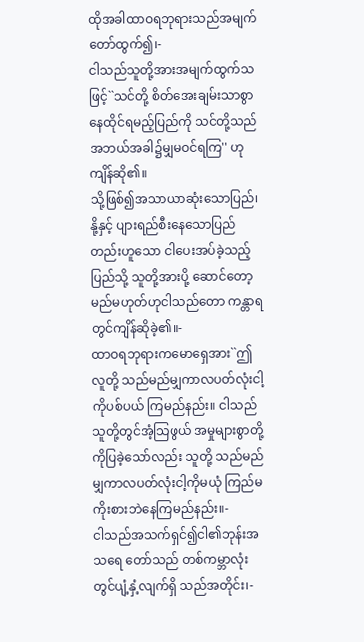ထိုအခါထာဝရဘုရားသည်အမျက် တော်ထွက်၍၊-
ငါသည်သူတို့အားအမျက်ထွက်သဖြင့်``သင်တို့ စိတ်အေးချမ်းသာစွာနေထိုင်ရမည့်ပြည်ကို သင်တို့သည်အဘယ်အခါ၌မျှမဝင်ရကြ'' ဟုကျိန်ဆို၏။
သို့ဖြစ်၍အသာယာဆုံးသောပြည်၊ နို့နှင့် ပျားရည်စီးနေသောပြည်တည်းဟူသော ငါပေးအပ်ခဲ့သည့်ပြည်သို့ သူတို့အားပို့ ဆောင်တော့မည်မဟုတ်ဟုငါသည်တော ကန္တာရတွင်ကျိန်ဆိုခဲ့၏။-
ထာဝရဘုရားကမောရှေအား``ဤလူတို့ သည်မည်မျှကာလပတ်လုံးငါ့ကိုပစ်ပယ် ကြမည်နည်း။ ငါသည်သူတို့တွင်အံ့သြဖွယ် အမှုများစွာတို့ကိုပြခဲ့သော်လည်း သူတို့ သည်မည်မျှကာလပတ်လုံးငါ့ကိုမယုံ ကြည်မကိုးစားဘဲနေကြမည်နည်း။-
ငါသည်အသက်ရှင်၍ငါ၏ဘုန်းအသရေ တော်သည် တစ်ကမ္ဘာလုံးတွင်ပျံ့နှံ့လျက်ရှိ သည်အတိုင်း၊-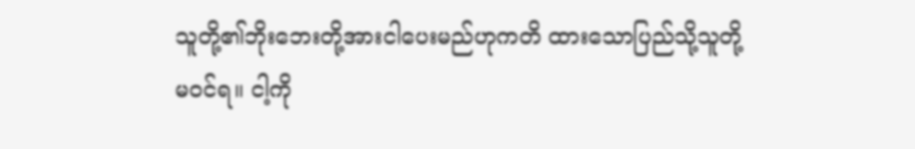သူတို့၏ဘိုးဘေးတို့အားငါပေးမည်ဟုကတိ ထားသောပြည်သို့သူတို့မဝင်ရ။ ငါ့ကို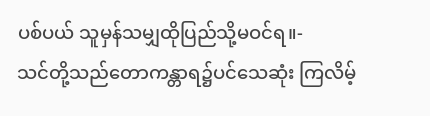ပစ်ပယ် သူမှန်သမျှထိုပြည်သို့မဝင်ရ။-
သင်တို့သည်တောကန္တာရ၌ပင်သေဆုံး ကြလိမ့်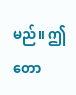မည်။ ဤတော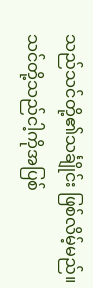သည်သင်တို့၏သင်္ချိုင်း ဖြစ်လိမ့်မည်။ သင်တို့သည်ငါ့ကိုအပြစ်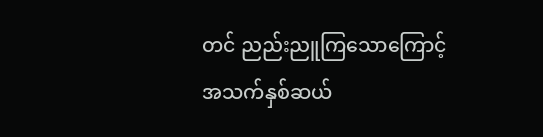တင် ညည်းညူကြသောကြောင့် အသက်နှစ်ဆယ်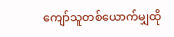ကျော်သူတစ်ယောက်မျှထို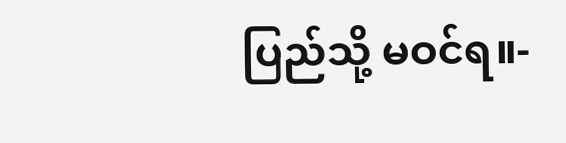ပြည်သို့ မဝင်ရ။-